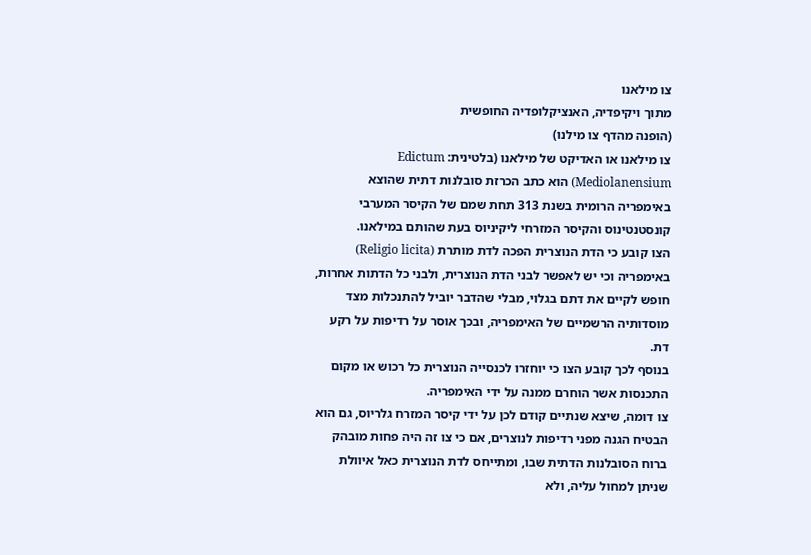צו מילאנו
מתוך ויקיפדיה, האנציקלופדיה החופשית
(הופנה מהדף צו מילנו)
צו מילאנו או האדיקט של מילאנו (בלטינית: Edictum Mediolanensium) הוא כתב הכרזת סובלנות דתית שהוצא באימפריה הרומית בשנת 313 תחת שמם של הקיסר המערבי קונסטנטינוס והקיסר המזרחי ליקיניוס בעת שהותם במילאנו.
הצו קובע כי הדת הנוצרית הפכה לדת מותרת (Religio licita) באימפריה וכי יש לאפשר לבני הדת הנוצרית, ולבני כל הדתות אחרות, חופש לקיים את דתם בגלוי, מבלי שהדבר יוביל להתנכלות מצד מוסדותיה הרשמיים של האימפריה, ובכך אוסר על רדיפות על רקע דת.
בנוסף לכך קובע הצו כי יוחזרו לכנסייה הנוצרית כל רכוש או מקום התכנסות אשר הוחרם ממנה על ידי האימפריה.
צו דומה, שיצא שנתיים קודם לכן על ידי קיסר המזרח גלריוס, גם הוא הבטיח הגנה מפני רדיפות לנוצרים, אם כי צו זה היה פחות מובהק ברוח הסובלנות הדתית שבו, ומתייחס לדת הנוצרית כאל איוולת שניתן למחול עליה, ולא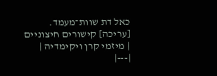כאל דת שוות־מעמד.
[עריכה] קישורים חיצוניים
| מיזמי קרן ויקימדיה |
|---|